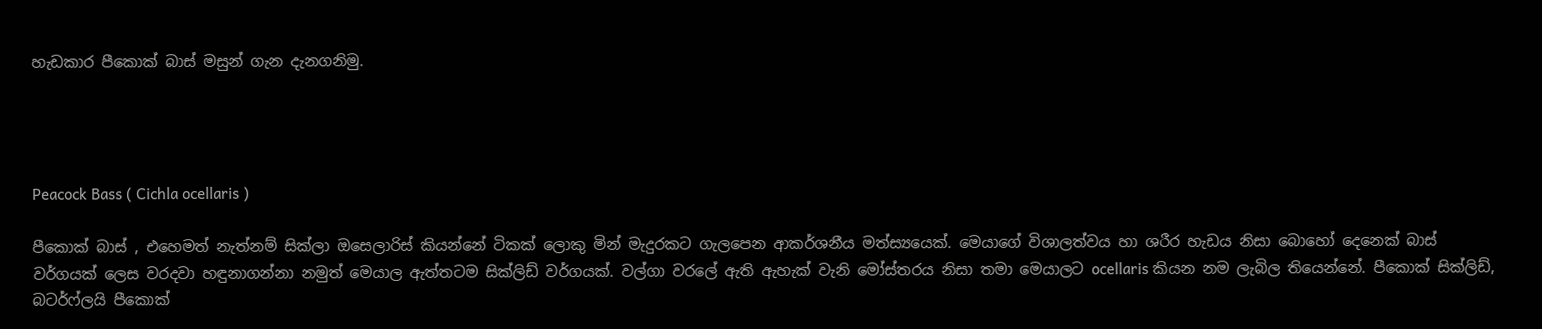හැඩකාර පීකොක් බාස් මසුන් ගැන දැනගනිමු.




Peacock Bass ( Cichla ocellaris )

පීකොක් බාස් , එහෙමත් නැත්නම් සික්ලා ඔසෙලාරිස් කියන්නේ ටිකක් ලොකු මින් මැදුරකට ගැලපෙන ආකර්ශනීය මත්ස්‍යයෙක්. මෙයාගේ විශාලත්වය හා ශරීර හැඩය නිසා බොහෝ දෙනෙක් බාස් වර්ගයක් ලෙස වරදවා හඳුනාගන්නා නමුත් මෙයාල ඇත්තටම සික්ලිඩ් වර්ගයක්. වල්ගා වරලේ ඇති ඇහැක් වැනි මෝස්තරය නිසා තමා මෙයාලට ocellaris කියන නම ලැබිල තියෙන්නේ. පීකොක් සික්ලිඩ්, බටර්ෆ්ලයි පීකොක්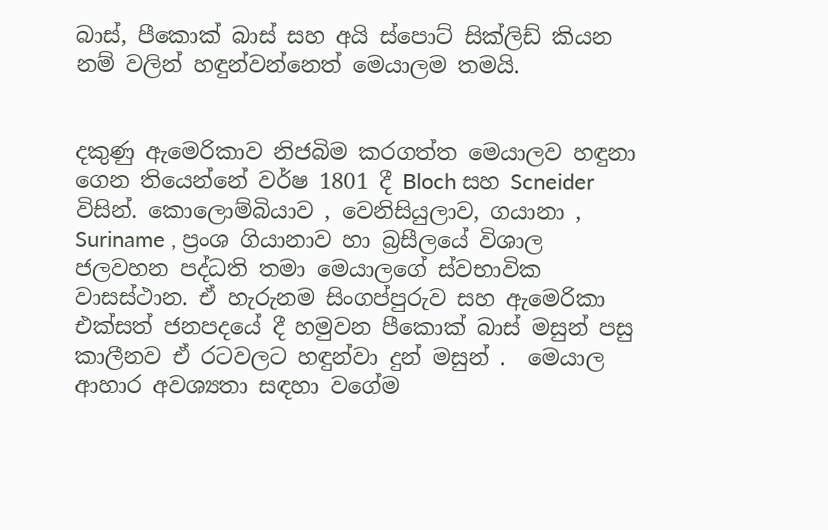බාස්, පීකොක් බාස් සහ අයි ස්පොට් සික්ලිඩ් කියන නම් වලින් හඳුන්වන්නෙත් මෙයාලම තමයි.


දකුණු ඇමෙරිකාව නිජබිම කරගත්ත මෙයාලව හඳුනා ගෙන තියෙන්නේ වර්ෂ 1801 දී Bloch සහ Scneider විසින්. කොලොම්බියාව , වෙනිසියුලාව, ගයානා , Suriname , ප්‍රංශ ගියානාව හා බ්‍රසීලයේ විශාල ජලවහන පද්ධති තමා මෙයාලගේ ස්වභාවික වාසස්ථාන. ඒ හැරුනම සිංගප්පුරුව සහ ඇමෙරිකා එක්සත් ජනපදයේ දී හමුවන පීකොක් බාස් මසුන් පසු කාලීනව ඒ රටවලට හඳුන්වා දුන් මසුන් .  මෙයාල ආහාර අවශ්‍යතා සඳහා වගේම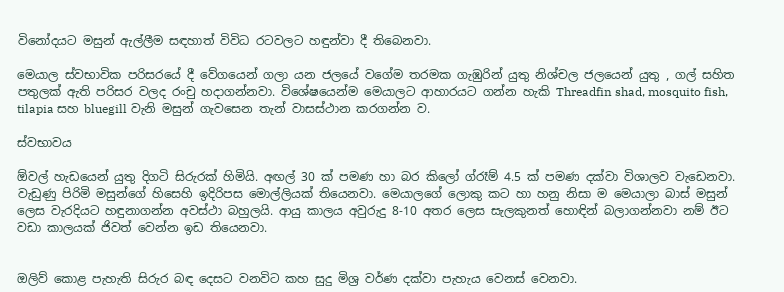විනෝදයට මසුන් ඇල්ලීම සඳහාත් විවිධ රටවලට හඳුන්වා දී තිබෙනවා.

මෙයාල ස්වභාවික පරිසරයේ දී වේගයෙන් ගලා යන ජලයේ වගේම තරමක ගැඹුරින් යුතු නිශ්චල ජලයෙන් යුතු , ගල් සහිත පතුලක් ඇති පරිසර වලද රංචු හදාගන්නවා. විශේෂයෙන්ම මෙයාලට ආහාරයට ගන්න හැකි Threadfin shad, mosquito fish, tilapia සහ bluegill වැනි මසුන් ගැවසෙන තැන් වාසස්ථාන කරගන්න ව.

ස්වභාවය

ඕවල් හැඩයෙන් යුතු දිගටි සිරුරක් හිමියි. අඟල් 30 ක් පමණ හා බර කිලෝ ග්රෑම් 4.5 ක් පමණ දක්වා විශාලව වැඩෙනවා. වැඩුණු පිරිමි මසුන්ගේ හිසෙහි ඉදිරිපස මොල්ලියක් තියෙනවා. මෙයාලගේ ලොකු කට හා හනු නිසා ම මෙයාලා බාස් මසුන් ලෙස වැරදියට හඳුනාගන්න අවස්ථා බහුලයි. ආයු කාලය අවුරුදු 8-10 අතර ලෙස සැලකුනත් හොඳින් බලාගන්නවා නම් ඊට වඩා කාලයක් ජිවත් වෙන්න ඉඩ තියෙනවා.


ඔලිව් කොළ පැහැති සිරුර බඳ දෙසට වනවිට කහ සුදු මිශ්‍ර වර්ණ දක්වා පැහැය වෙනස් වෙනවා.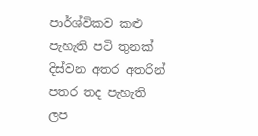පාර්ශ්විකව කළු පැහැති පටි තුනක් දිස්වන අතර අතරින් පතර තද පැහැති ලප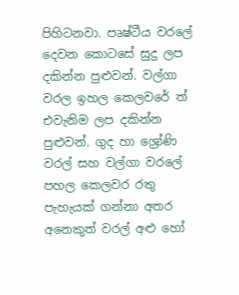පිහිටනවා. පෘෂ්ටීය වරලේ දෙවන කොටසේ සුදු ලප දකින්න පුළුවන්. වල්ගා වරල ඉහල කෙලවරේ ත් එවැනිම ලප දකින්න පුළුවන්. ගුද හා ශ්‍රෝණි වරල් සහ වල්ගා වරලේ පහල කෙලවර රතු පැහැයක් ගන්නා අතර අනෙකුත් වරල් අළු හෝ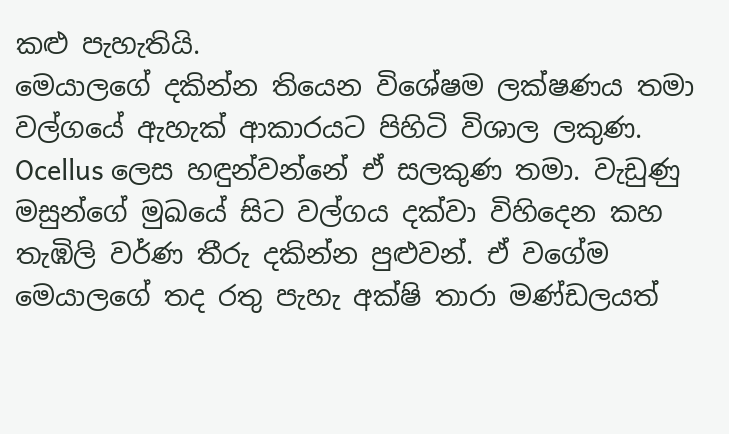කළු පැහැතියි.
මෙයාලගේ දකින්න තියෙන විශේෂම ලක්ෂණය තමා වල්ගයේ ඇහැක් ආකාරයට පිහිටි විශාල ලකුණ. Ocellus ලෙස හඳුන්වන්නේ ඒ සලකුණ තමා. වැඩුණු මසුන්ගේ මුඛයේ සිට වල්ගය දක්වා විහිදෙන කහ තැඹිලි වර්ණ තීරු දකින්න පුළුවන්. ඒ වගේම මෙයාලගේ තද රතු පැහැ අක්ෂි තාරා මණ්ඩලයත්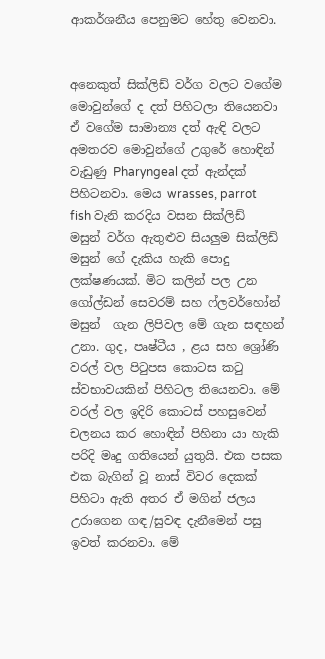ආකර්ශනීය පෙනුමට හේතු වෙනවා.


අනෙකුත් සික්ලිඩ් වර්ග වලට වගේම මොවුන්ගේ ද දත් පිහිටලා තියෙනවා ඒ වගේම සාමාන්‍ය දත් ඇඳි වලට අමතරව මොවුන්ගේ උගුරේ හොඳින් වැඩුණු Pharyngeal දත් ඇන්දක් පිහිටනවා. මෙය wrasses, parrot fish වැනි කරදිය වසන සික්ලිඩ් මසුන් වර්ග ඇතුළුව සියලුම සික්ලිඩ් මසුන් ගේ දැකිය හැකි පොදු ලක්ෂණයක්. මිට කලින් පල උන ගෝල්ඩන් සෙවරම් සහ ෆ්ලවර්හෝන් මසුන්  ගැන ලිපිවල මේ ගැන සඳහන් උනා. ගුද, පෘෂ්ටීය , ළය සහ ශ්‍රෝණි වරල් වල පිටුපස කොටස කටු ස්වභාවයකින් පිහිටල තියෙනවා. මේ වරල් වල ඉදිරි කොටස් පහසුවෙන් චලනය කර හොඳින් පිහිනා යා හැකි පරිදි මෘදු ගතියෙන් යුතුයි. එක පසක එක බැගින් වූ නාස් විවර දෙකක් පිහිටා ඇති අතර ඒ මගින් ජලය උරාගෙන ගඳ/සුවඳ දැනීමෙන් පසු ඉවත් කරනවා. මේ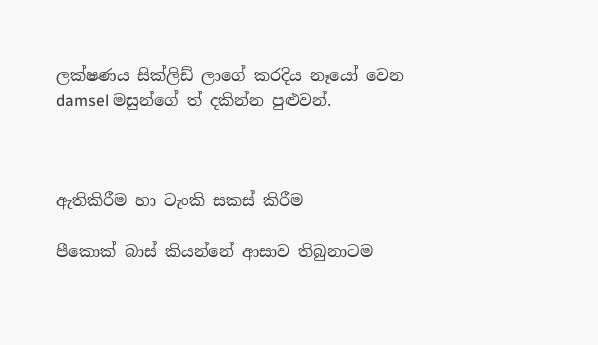ලක්ෂණය සික්ලිඩ් ලාගේ කරදිය නෑයෝ වෙන damsel මසුන්ගේ ත් දකින්න පුළුවන්.



ඇතිකිරීම හා ටැංකි සකස් කිරීම

පීකොක් බාස් කියන්නේ ආසාව තිබුනාටම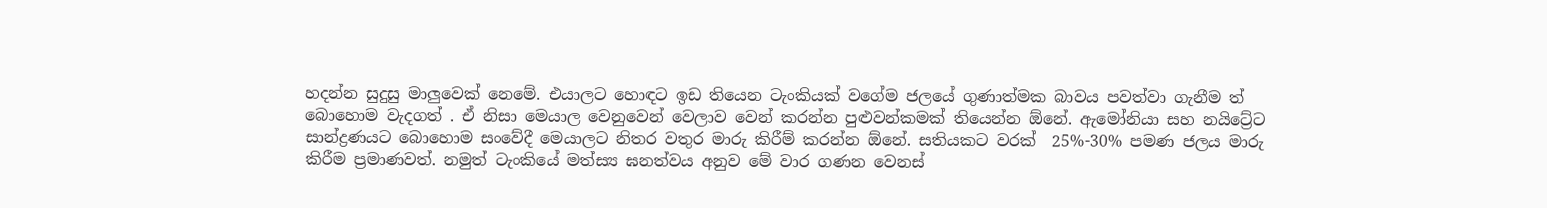හදන්න සුදුසු මාලුවෙක් නෙමේ. එයාලට හොඳට ඉඩ තියෙන ටැංකියක් වගේම ජලයේ ගුණාත්මක බාවය පවත්වා ගැනීම ත් බොහොම වැදගත් . ඒ නිසා මෙයාල වෙනුවෙන් වෙලාව වෙන් කරන්න පුළුවන්කමක් තියෙන්න ඕනේ. ඇමෝනියා සහ නයිට්‍රේට සාන්ද්‍රණයට බොහොම සංවේදී මෙයාලට නිතර වතුර මාරු කිරීම් කරන්න ඕනේ. සතියකට වරක්  25%-30% පමණ ජලය මාරු කිරීම ප්‍රමාණවත්. නමුත් ටැංකියේ මත්ස්‍ය ඝනත්වය අනුව මේ වාර ගණන වෙනස්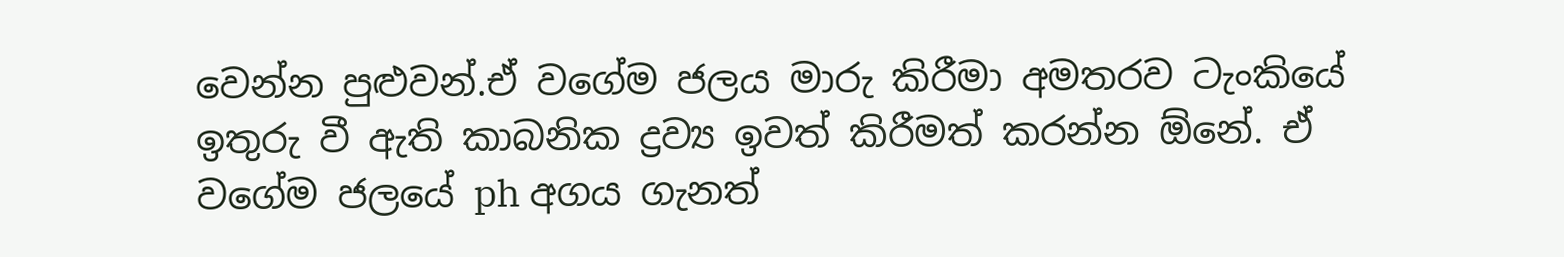වෙන්න පුළුවන්.ඒ වගේම ජලය මාරු කිරීමා අමතරව ටැංකියේ ඉතුරු වී ඇති කාබනික ද්‍රව්‍ය ඉවත් කිරීමත් කරන්න ඕනේ. ඒ වගේම ජලයේ ph අගය ගැනත්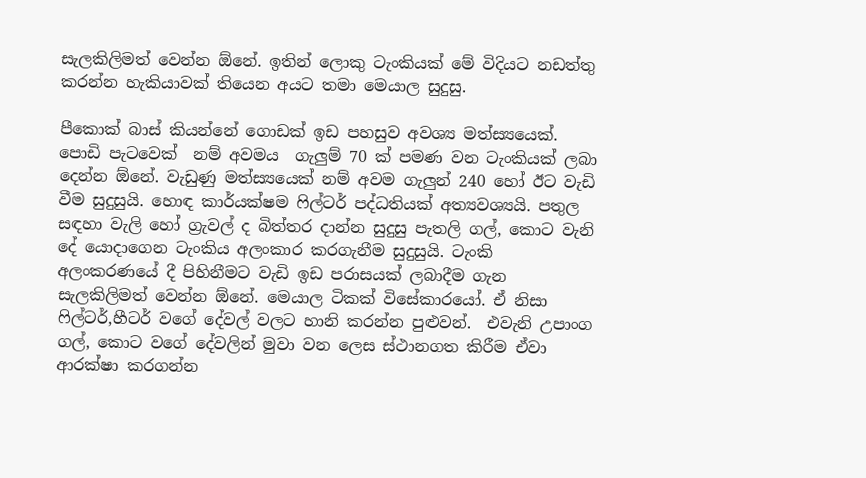සැලකිලිමත් වෙන්න ඕනේ. ඉතින් ලොකු ටැංකියක් මේ විදියට නඩත්තු කරන්න හැකියාවක් තියෙන අයට තමා මෙයාල සුදුසු.

පීකොක් බාස් කියන්නේ ගොඩක් ඉඩ පහසුව අවශ්‍ය මත්ස්‍යයෙක්. පොඩි පැටවෙක්  නම් අවමය  ගැලුම් 70 ක් පමණ වන ටැංකියක් ලබා දෙන්න ඕනේ. වැඩුණු මත්ස්‍යයෙක් නම් අවම ගැලුන් 240 හෝ ඊට වැඩි වීම සුදුසුයි. හොඳ කාර්යක්ෂම ෆිල්ටර් පද්ධතියක් අත්‍යවශ්‍යයි. පතුල සඳහා වැලි හෝ ග්‍රැවල් ද බිත්තර දාන්න සුදුසු පැතලි ගල්, කොට වැනි දේ යොදාගෙන ටැංකිය අලංකාර කරගැනීම සුදුසුයි. ටැංකි අලංකරණයේ දී පිහිනීමට වැඩි ඉඩ පරාසයක් ලබාදීම ගැන සැලකිලිමත් වෙන්න ඕනේ. මෙයාල ටිකක් විසේකාරයෝ. ඒ නිසා ෆිල්ටර්,හීටර් වගේ දේවල් වලට හානි කරන්න පුළුවන්.  එවැනි උපාංග ගල්, කොට වගේ දේවලින් මුවා වන ලෙස ස්ථානගත කිරීම ඒවා ආරක්ෂා කරගන්න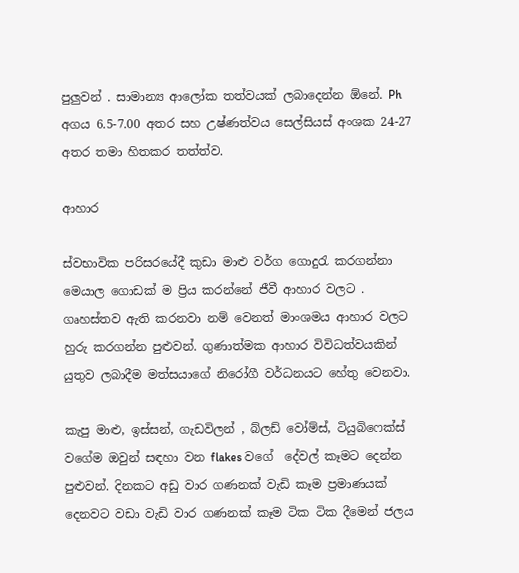පුලුවන් . සාමාන්‍ය ආලෝක තත්වයක් ලබාදෙන්න ඕනේ. Ph අගය 6.5-7.00 අතර සහ උෂ්ණත්වය සෙල්සියස් අංශක 24-27 අතර තමා හිතකර තත්ත්ව.

ආහාර

ස්වභාවික පරිසරයේදී කුඩා මාළු වර්ග ගොදුරැ කරගන්නා මෙයාල ගොඩක් ම ප්‍රිය කරන්නේ ජීවී ආහාර වලට . ගෘහස්තව ඇති කරනවා නම් වෙනත් මාංශමය ආහාර වලට හුරු කරගන්න පුළුවන්. ගුණාත්මක ආහාර විවිධත්වයකින් යුතුව ලබාදීම මත්සයාගේ නිරෝගී වර්ධනයට හේතු වෙනවා.

කැපු මාළු, ඉස්සන්, ගැඩවිලන් , බ්ලඩ් වෝම්ස්, ටියුබිෆෙක්ස් වගේම ඔවුන් සඳහා වන flakes වගේ  දේවල් කෑමට දෙන්න පුළුවන්. දිනකට අඩු වාර ගණනක් වැඩි කෑම ප්‍රමාණයක් දෙනවට වඩා වැඩි වාර ගණනක් කෑම ටික ටික දීමෙන් ජලය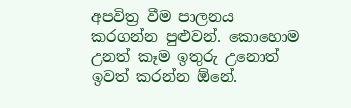අපවිත්‍ර වීම පාලනය කරගන්න පුළුවන්. කොහොම උනත් කෑම ඉතුරු උනොත් ඉවත් කරන්න ඕනේ.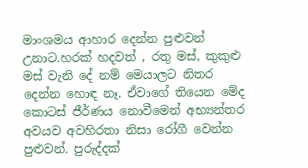මාංශමය ආහාර දෙන්න පුළුවන් උනාට.හරක් හදවත් , රතු මස්, කුකුළු මස් වැනි දේ නම් මෙයාලට නිතර දෙන්න හොඳ නෑ. ඒවාගේ තියෙන මේද කොටස් ජීර්ණය නොවීමෙන් අභ්‍යන්තර අවයව අවහිරතා නිසා රෝගී වෙන්න පුළුවන්. පුරුද්දක්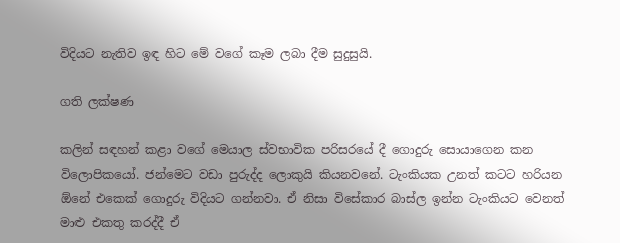විදියට නැතිව ඉඳ හිට මේ වගේ කෑම ලබා දීම සුදුසුයි.

ගති ලක්ෂණ

කලින් සඳහන් කළා වගේ මෙයාල ස්වභාවික පරිසරයේ දී ගොදුරු සොයාගෙන කන විලොපිකයෝ. ජන්මෙට වඩා පුරුද්ද ලොකුයි කියනවනේ. ටැංකියක උනත් කටට හරියන ඕනේ එකෙක් ගොදුරු විදියට ගන්නවා. ඒ නිසා විසේකාර බාස්ල ඉන්න ටැංකියට වෙනත් මාළු එකතු කරද්දී ඒ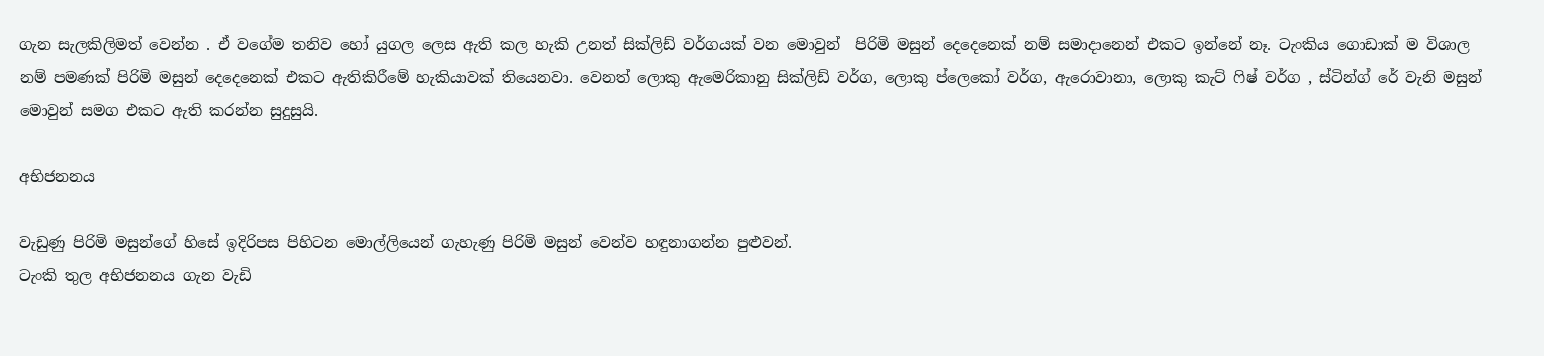ගැන සැලකිලිමත් වෙන්න . ඒ වගේම තනිව හෝ යුගල ලෙස ඇති කල හැකි උනත් සික්ලිඩ් වර්ගයක් වන මොවුන්  පිරිමි මසුන් දෙදෙනෙක් නම් සමාදානෙන් එකට ඉන්නේ නෑ. ටැංකිය ගොඩාක් ම විශාල නම් පමණක් පිරිමි මසුන් දෙදෙනෙක් එකට ඇතිකිරීමේ හැකියාවක් තියෙනවා. වෙනත් ලොකු ඇමෙරිකානු සික්ලිඩ් වර්ග, ලොකු ප්ලෙකෝ වර්ග, ඇරොවානා, ලොකු කැට් ෆිෂ් වර්ග , ස්ටින්ග් රේ වැනි මසුන්  මොවුන් සමග එකට ඇති කරන්න සුදුසුයි.

අභිජනනය

වැඩුණු පිරිමි මසුන්ගේ හිසේ ඉදිරිපස පිහිටන මොල්ලියෙන් ගැහැණු පිරිමි මසුන් වෙන්ව හඳුනාගන්න පුළුවන්.
ටැංකි තුල අභිජනනය ගැන වැඩි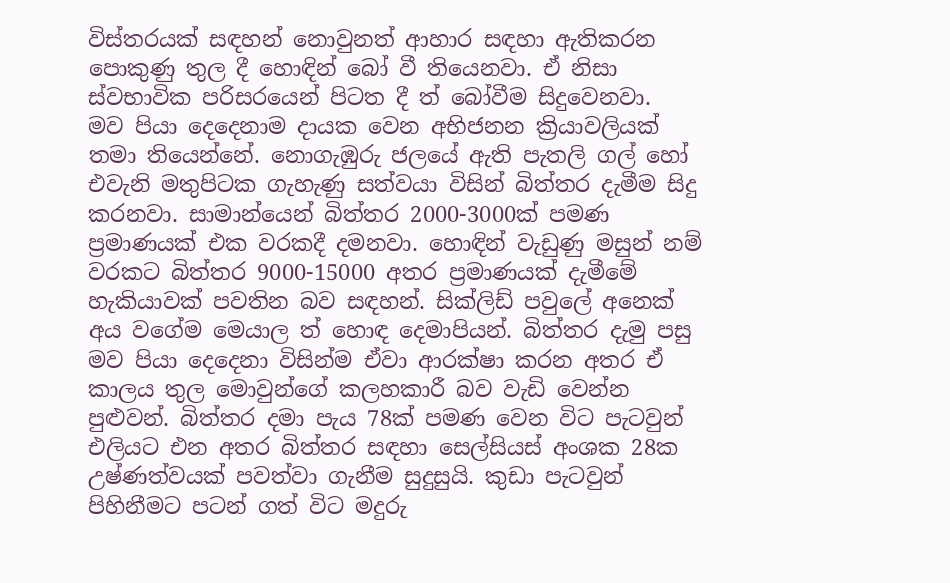විස්තරයක් සඳහන් නොවුනත් ආහාර සඳහා ඇතිකරන පොකුණු තුල දී හොඳින් බෝ වී තියෙනවා. ඒ නිසා ස්වභාවික පරිසරයෙන් පිටත දී ත් බෝවීම සිදුවෙනවා.
මව පියා දෙදෙනාම දායක වෙන අභිජනන ක්‍රියාවලියක් තමා තියෙන්නේ. නොගැඹුරු ජලයේ ඇති පැතලි ගල් හෝ එවැනි මතුපිටක ගැහැණු සත්වයා විසින් බිත්තර දැමීම සිදු කරනවා. සාමාන්යෙන් බිත්තර 2000-3000ක් පමණ ප්‍රමාණයක් එක වරකදී දමනවා. හොඳින් වැඩුණු මසුන් නම් වරකට බිත්තර 9000-15000 අතර ප්‍රමාණයක් දැමීමේ හැකියාවක් පවතින බව සඳහන්. සික්ලිඩ් පවුලේ අනෙක් අය වගේම මෙයාල ත් හොඳ දෙමාපියන්. බිත්තර දැමු පසු මව පියා දෙදෙනා විසින්ම ඒවා ආරක්ෂා කරන අතර ඒ කාලය තුල මොවුන්ගේ කලහකාරී බව වැඩි වෙන්න පුළුවන්. බිත්තර දමා පැය 78ක් පමණ වෙන විට පැටවුන් එලියට එන අතර බිත්තර සඳහා සෙල්සියස් අංශක 28ක උෂ්ණත්වයක් පවත්වා ගැනීම සුදුසුයි. කුඩා පැටවුන් පිහිනීමට පටන් ගත් විට මදුරු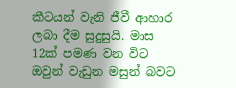කීටයන් වැනි ජීවී ආහාර ලබා දීම සුදුසුයි. මාස 12ක් පමණ වන විට ඔවුන් වැඩුන මසුන් බවට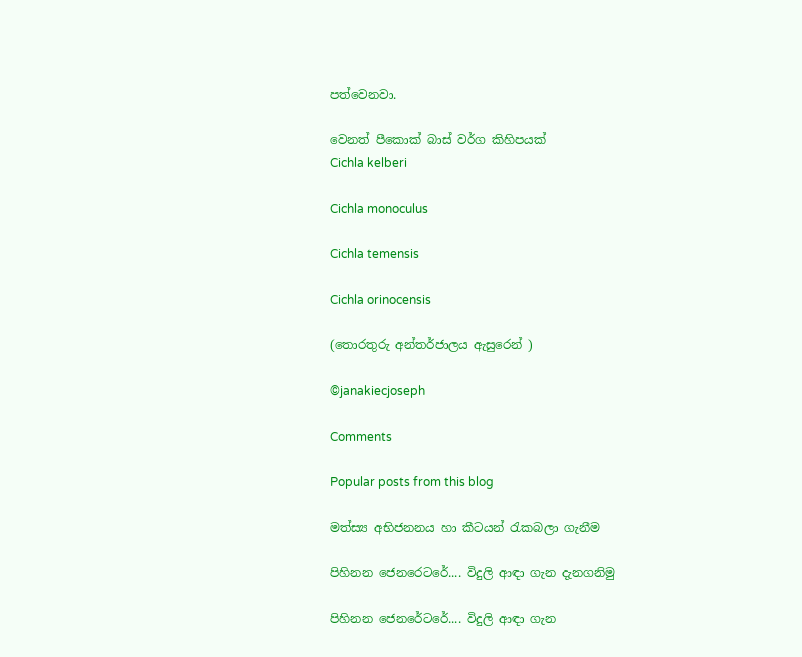පත්වෙනවා.

වෙනත් පීකොක් බාස් වර්ග කිහිපයක්
Cichla kelberi

Cichla monoculus

Cichla temensis

Cichla orinocensis

(තොරතුරු අන්තර්ජාලය ඇසුරෙන් )

©janakiecjoseph

Comments

Popular posts from this blog

මත්ස්‍ය අභිජනනය හා කීටයන් රැකබලා ගැනීම

පිහිනන ජෙනරෙටරේ.... විදුලි ආඳා ගැන දැනගනිමු

පිහිනන ජෙනරේටරේ.... විදුලි ආඳා ගැන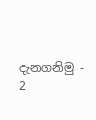දැනගනිමු - 2